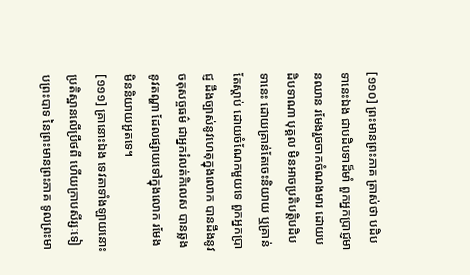[១១០] ព្រះមានព្រះភាគ ត្រាស់ថា បដិបទានេះឯង ជាបដិបទាដ៏មាំ ពួកអ្នកប្រាជ្ញមានឈាន រមែងរួចចាកចំណងមារ ដោយបដិបទាណា បុគ្គល មិនអាចប្រតិបត្តិបដិបទានេះ ដោយគ្រាន់តែចេះនិយាយ ឬគ្រាន់តែស្តាប់ ដោយចំណែកមួយទេ ពួកអ្នកប្រាជ្ញ ដឹងច្បាស់នូវហេតុក្នុងលោក បានដឹងនូវចតុសច្ចធម៌ ជាអ្នករំលត់កិលេស បានឆ្លងនូវតណ្ហា ដែលផ្សាយទៅក្នុងលោក រមែងមិននិយាយអួតទេ។
[១១១] គ្រានោះឯង ទេវតាទាំងឡាយនោះ ប្រតិស្ឋានលើប្រឹថពី ហើយក្រាបសីរ្សៈទៀបព្រះបាទ នៃព្រះមានព្រះភាគ ទូលព្រះមា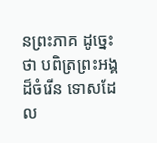នព្រះភាគ ដូច្នេះថា បពិត្រព្រះអង្គដ៏ចំរើន ទោសដែល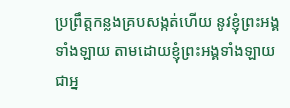ប្រព្រឹត្តកន្លងគ្របសង្កត់ហើយ នូវខ្ញុំព្រះអង្គទាំងឡាយ តាមដោយខ្ញុំព្រះអង្គទាំងឡាយ ជាអ្ន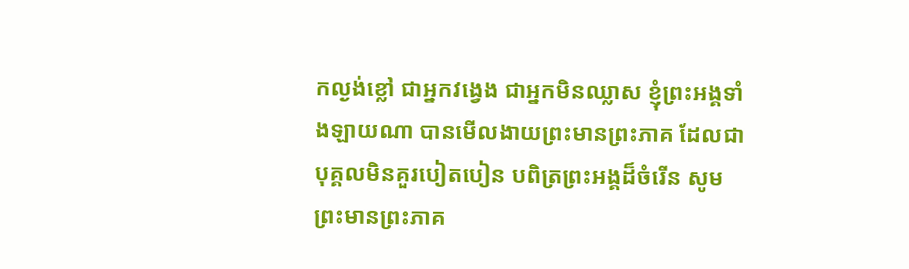កល្ងង់ខ្លៅ ជាអ្នកវង្វេង ជាអ្នកមិនឈ្លាស ខ្ញុំព្រះអង្គទាំងឡាយណា បានមើលងាយព្រះមានព្រះភាគ ដែលជាបុគ្គលមិនគួរបៀតបៀន បពិត្រព្រះអង្គដ៏ចំរើន សូមព្រះមានព្រះភាគ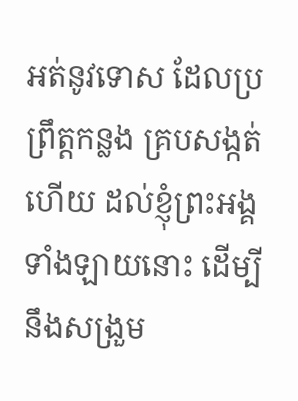អត់នូវទោស ដែលប្រព្រឹត្តកន្លង គ្របសង្កត់ហើយ ដល់ខ្ញុំព្រះអង្គទាំងឡាយនោះ ដើម្បីនឹងសង្រួម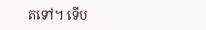តទៅ។ ទើប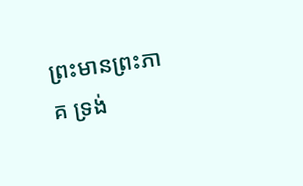ព្រះមានព្រះភាគ ទ្រង់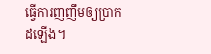ធ្វើការញញឹមឲ្យប្រាកដឡើង។